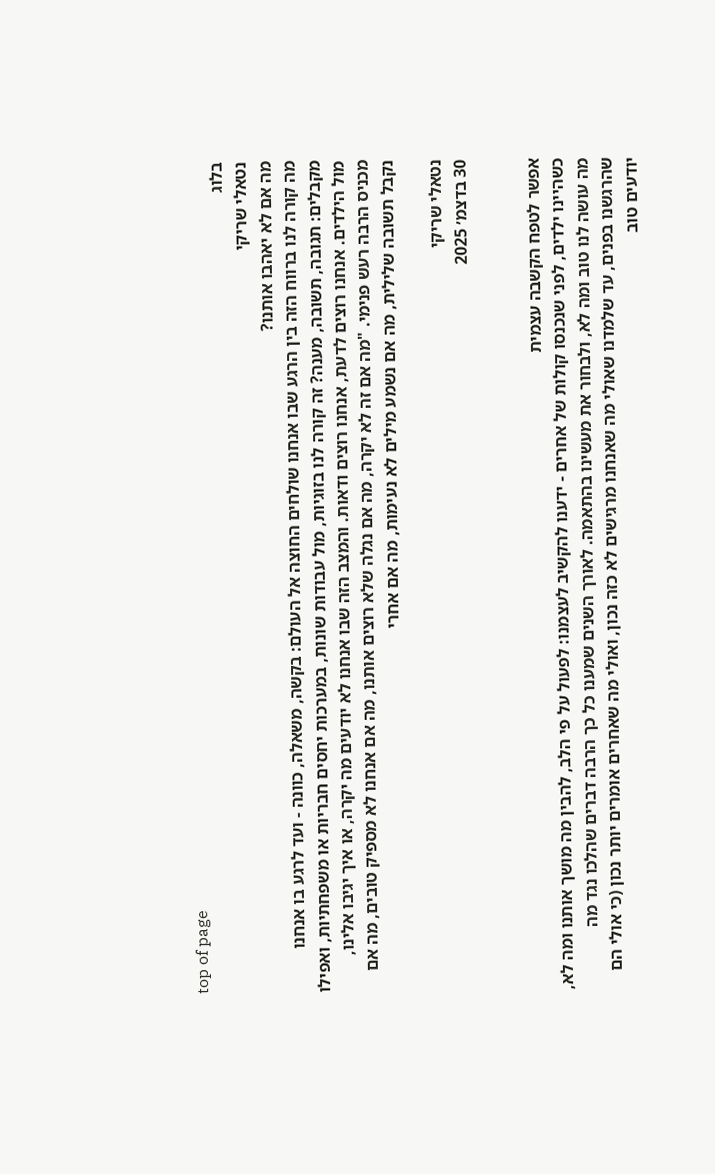top of page
בלוג
נטאלי שריקי
מה אם לא יאהבו אותנו?
מה קורה לנו ברווח הזה בין הרגע שבו אנחנו שולחים החוצה אל העולם: בקשה, משאלה, כוונה - ועד לרגע בו אנחנו מקבלים: תגובה, תשובה, מענה? זה קורה לנו בזוגיות, מול עבודות שונות, במערכות יחסים חבריות או משפחתיות, ואפילו מול הילדים. אנחנו רוצים לדעת, אנחנו רוצים ודאות. והמצב הזה שבו אנחנו לא יודעים מה יקרה, או איך יגיבו אלינו, מכניס הרבה רעש פנימי. "מה אם זה לא יקרה, מה אם נגלה שלא רוצים אותנו, מה אם אנחנו לא מספיק טובים, מה אם נקבל תשובה שלילית, מה אם נשמע מילים לא נעימות, מה אם אחרי

נטאלי שריקי
30 בדצמ׳ 2025


אפשר לטפח הקשבה עצמית
כשהיינו ילדים, לפני שנכנסו קולות של אחרים - ידענו להקשיב לעצמנו: לפעול על פי הלב, להבין מה מושך אותנו ומה לא, מה עושה לנו טוב ומה לא, ולבחור את מעשינו בהתאמה. לאורך השנים שמענו כל כך הרבה דברים שהלכו נגד מה שהרגשנו בפנים, עד שלמדנו שאולי מה שאנחנו מרגישים לא כזה נכון, ואולי מה שאחרים אומרים יותר נכון (כי אולי הם יודעים טוב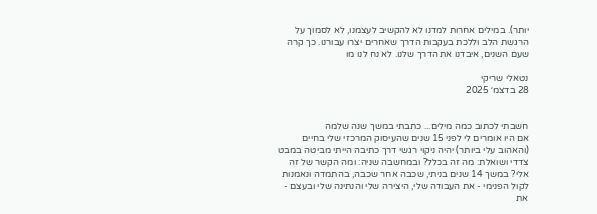יותר). במילים אחרות למדנו לא להקשיב לעצמנו, לא לסמוך על הרגשת הלב וללכת בעקבות הדרך שאחרים יצרו עבורנו. כך קרה שעם השנים, איבדנו את הדרך שלנו. לא נח לנו מו

נטאלי שריקי
28 בדצמ׳ 2025


חשבתי לכתוב כמה מילים... כתבתי במשך שנה שלמה
אם היו אומרים לי לפני 15 שנים שהעיסוק המרכזי שלי בחיים (והאהוב עלי ביותר) יהיה ניקוי רגשי דרך כתיבה הייתי מביטה במבט צדדי ושואלת: מה זה בכלל? ובמחשבה שניה: ומה הקשר של זה אלי? במשך 14 שנים בניתי, שכבה אחר שכבה, בהתמדה ונאמנות לקול הפנימי - את העבודה שלי, היצירה שלי והנתינה שלי ובעצם - את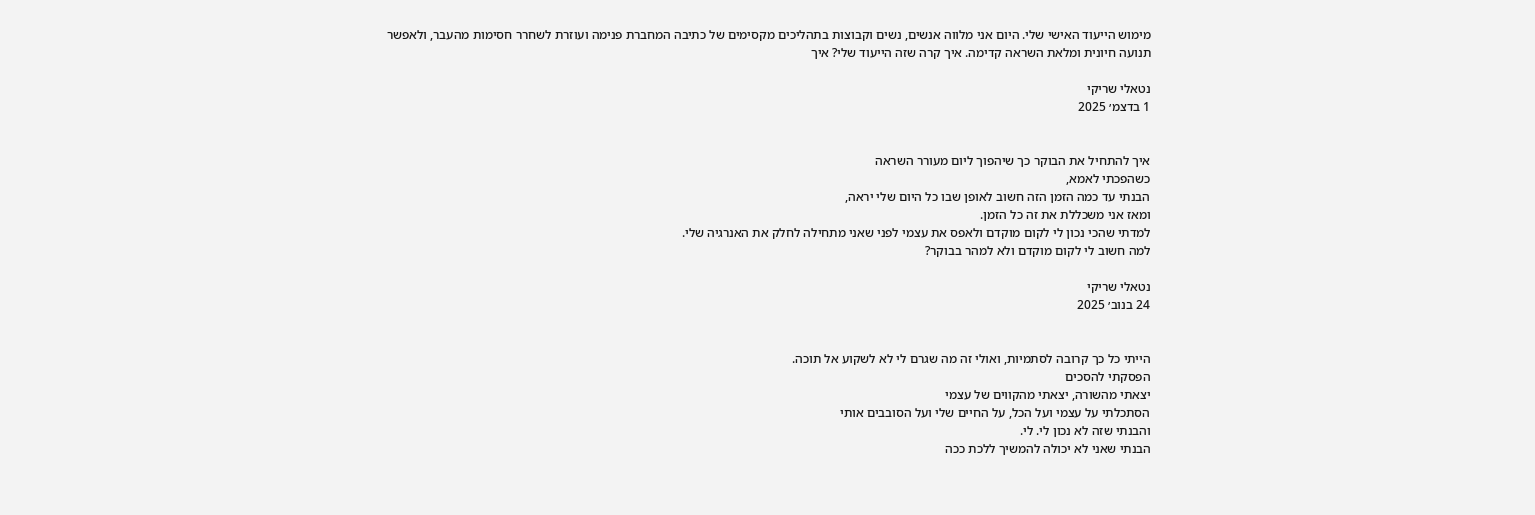מימוש הייעוד האישי שלי. היום אני מלווה אנשים, נשים וקבוצות בתהליכים מקסימים של כתיבה המחברת פנימה ועוזרת לשחרר חסימות מהעבר, ולאפשר תנועה חיונית ומלאת השראה קדימה. איך קרה שזה הייעוד שלי? איך

נטאלי שריקי
1 בדצמ׳ 2025


איך להתחיל את הבוקר כך שיהפוך ליום מעורר השראה
כשהפכתי לאמא,
הבנתי עד כמה הזמן הזה חשוב לאופן שבו כל היום שלי יראה,
ומאז אני משכללת את זה כל הזמן.
למדתי שהכי נכון לי לקום מוקדם ולאפס את עצמי לפני שאני מתחילה לחלק את האנרגיה שלי.
למה חשוב לי לקום מוקדם ולא למהר בבוקר?

נטאלי שריקי
24 בנוב׳ 2025


הייתי כל כך קרובה לסתמיות, ואולי זה מה שגרם לי לא לשקוע אל תוכה.
הפסקתי להסכים
יצאתי מהשורה, יצאתי מהקווים של עצמי
הסתכלתי על עצמי ועל הכל, על החיים שלי ועל הסובבים אותי
והבנתי שזה לא נכון לי. לי.
הבנתי שאני לא יכולה להמשיך ללכת ככה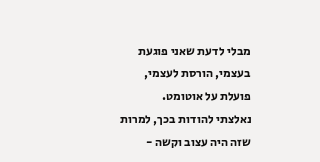מבלי לדעת שאני פוגעת בעצמי, הורסת לעצמי,
פועלת על אוטומט.
נאלצתי להודות בכך, למרות שזה היה עצוב וקשה -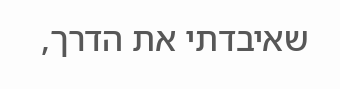שאיבדתי את הדרך,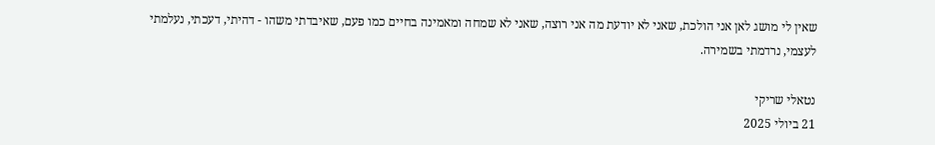שאין לי מושג לאן אני הולכת, שאני לא יודעת מה אני רוצה, שאני לא שמחה ומאמינה בחיים כמו פעם, שאיבדתי משהו - דהיתי, דעכתי, נעלמתי לעצמי, נרדמתי בשמירה.

נטאלי שריקי
21 ביולי 2025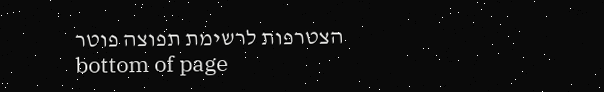הצטרפות לרשימת תפוצה פוטר
bottom of page